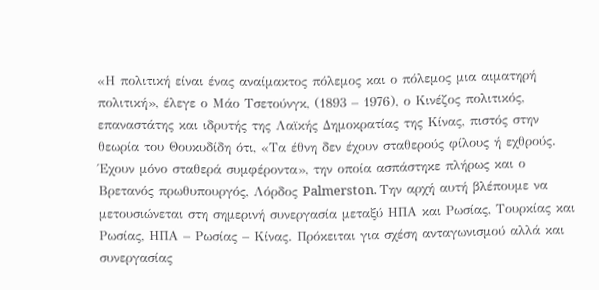«Η πολιτική είναι ένας αναίμακτος πόλεμος και ο πόλεμος μια αιματηρή πολιτική», έλεγε ο Μάο Τσετούνγκ, (1893 – 1976), ο Κινέζος πολιτικός, επαναστάτης και ιδρυτής της Λαϊκής Δημοκρατίας της Κίνας, πιστός στην θεωρία του Θουκυδίδη ότι, «Τα έθνη δεν έχουν σταθερούς φίλους ή εχθρούς. Έχουν μόνο σταθερά συμφέροντα», την οποία ασπάστηκε πλήρως και ο Βρετανός πρωθυπουργός, Λόρδος Palmerston. Την αρχή αυτή βλέπουμε να μετουσιώνεται στη σημερινή συνεργασία μεταξύ ΗΠΑ και Ρωσίας, Τουρκίας και Ρωσίας, ΗΠΑ – Ρωσίας – Κίνας. Πρόκειται για σχέση ανταγωνισμού αλλά και συνεργασίας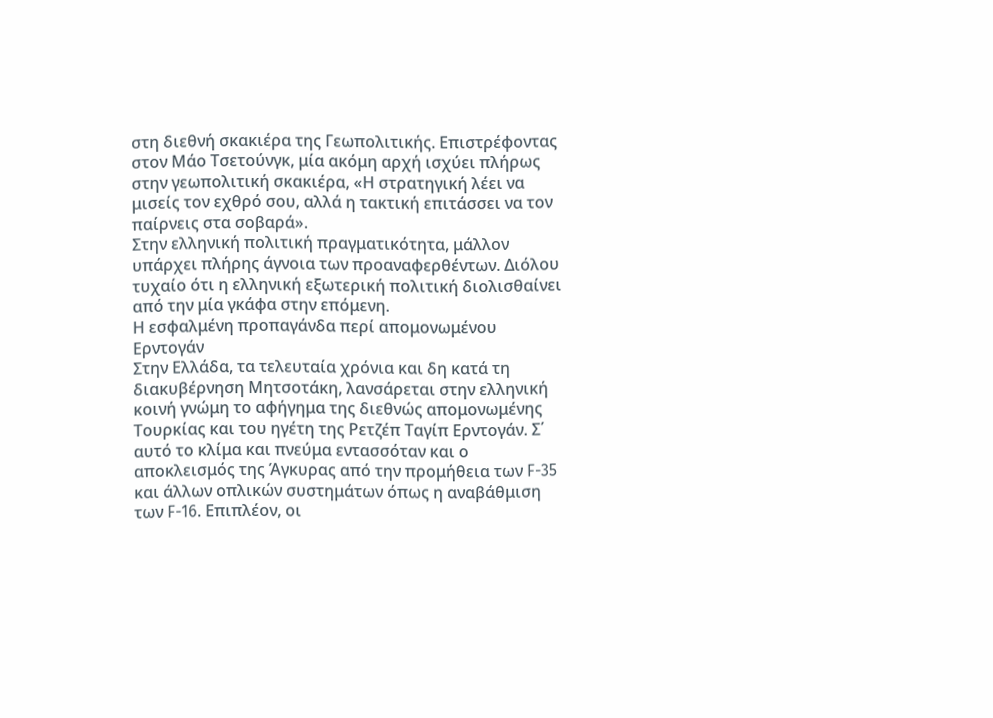στη διεθνή σκακιέρα της Γεωπολιτικής. Επιστρέφοντας στον Μάο Τσετούνγκ, μία ακόμη αρχή ισχύει πλήρως στην γεωπολιτική σκακιέρα, «Η στρατηγική λέει να μισείς τον εχθρό σου, αλλά η τακτική επιτάσσει να τον παίρνεις στα σοβαρά».
Στην ελληνική πολιτική πραγματικότητα, μάλλον υπάρχει πλήρης άγνοια των προαναφερθέντων. Διόλου τυχαίο ότι η ελληνική εξωτερική πολιτική διολισθαίνει από την μία γκάφα στην επόμενη.
Η εσφαλμένη προπαγάνδα περί απομονωμένου Ερντογάν
Στην Ελλάδα, τα τελευταία χρόνια και δη κατά τη διακυβέρνηση Μητσοτάκη, λανσάρεται στην ελληνική κοινή γνώμη το αφήγημα της διεθνώς απομονωμένης Τουρκίας και του ηγέτη της Ρετζέπ Ταγίπ Ερντογάν. Σ΄ αυτό το κλίμα και πνεύμα εντασσόταν και ο αποκλεισμός της Άγκυρας από την προμήθεια των F-35 και άλλων οπλικών συστημάτων όπως η αναβάθμιση των F-16. Επιπλέον, οι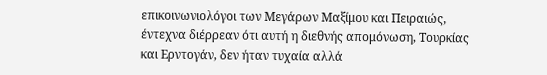επικοινωνιολόγοι των Μεγάρων Μαξίμου και Πειραιώς, έντεχνα διέρρεαν ότι αυτή η διεθνής απομόνωση, Τουρκίας και Ερντογάν, δεν ήταν τυχαία αλλά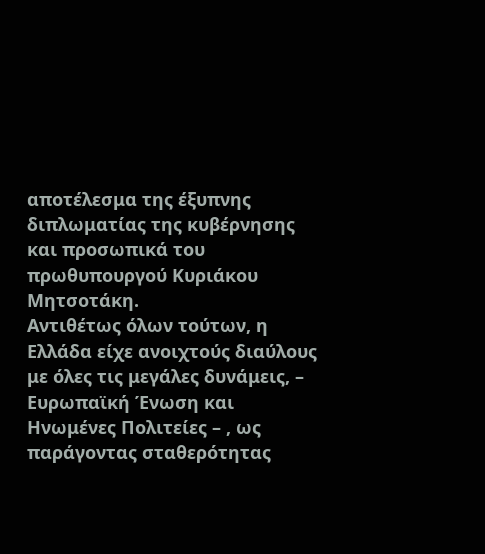αποτέλεσμα της έξυπνης διπλωματίας της κυβέρνησης και προσωπικά του πρωθυπουργού Κυριάκου Μητσοτάκη.
Αντιθέτως όλων τούτων, η Ελλάδα είχε ανοιχτούς διαύλους με όλες τις μεγάλες δυνάμεις, – Ευρωπαϊκή Ένωση και Ηνωμένες Πολιτείες – , ως παράγοντας σταθερότητας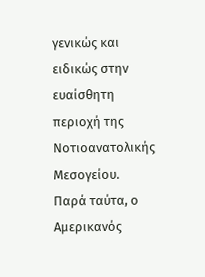γενικώς και ειδικώς στην ευαίσθητη περιοχή της Νοτιοανατολικής Μεσογείου.
Παρά ταύτα, ο Αμερικανός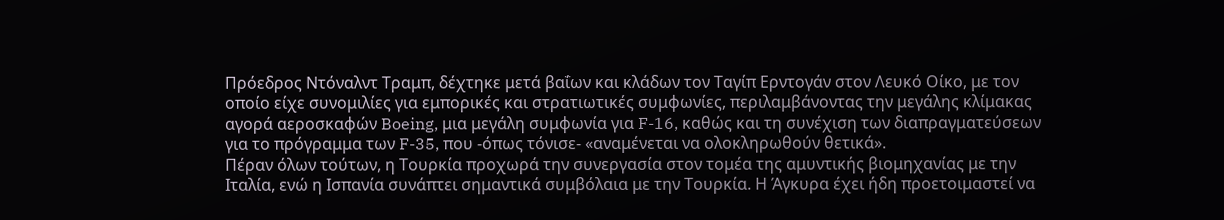Πρόεδρος Ντόναλντ Τραμπ, δέχτηκε μετά βαΐων και κλάδων τον Ταγίπ Ερντογάν στον Λευκό Οίκο, με τον οποίο είχε συνομιλίες για εμπορικές και στρατιωτικές συμφωνίες, περιλαμβάνοντας την μεγάλης κλίμακας αγορά αεροσκαφών Boeing, μια μεγάλη συμφωνία για F-16, καθώς και τη συνέχιση των διαπραγματεύσεων για το πρόγραμμα των F-35, που -όπως τόνισε- «αναμένεται να ολοκληρωθούν θετικά».
Πέραν όλων τούτων, η Τουρκία προχωρά την συνεργασία στον τομέα της αμυντικής βιομηχανίας με την Ιταλία, ενώ η Ισπανία συνάπτει σημαντικά συμβόλαια με την Τουρκία. Η Άγκυρα έχει ήδη προετοιμαστεί να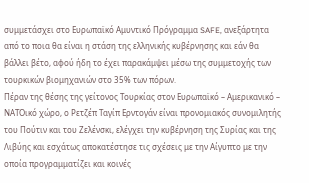συμμετάσχει στο Ευρωπαϊκό Αμυντικό Πρόγραμμα SAFE, ανεξάρτητα από το ποια θα είναι η στάση της ελληνικής κυβέρνησης και εάν θα βάλλει βέτο, αφού ήδη το έχει παρακάμψει μέσω της συμμετοχής των τουρκικών βιομηχανιών στο 35% των πόρων.
Πέραν της θέσης της γείτονος Τουρκίας στον Ευρωπαϊκό – Αμερικανικό – ΝΑΤΟικό χώρο, ο Ρετζέπ Ταγίπ Ερντογάν είναι προνομιακός συνομιλητής του Πούτιν και του Ζελένσκι, ελέγχει την κυβέρνηση της Συρίας και της Λιβύης και εσχάτως αποκατέστησε τις σχέσεις με την Αίγυπτο με την οποία προγραμματίζει και κοινές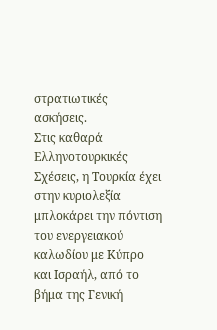στρατιωτικές ασκήσεις.
Στις καθαρά Ελληνοτουρκικές Σχέσεις, η Τουρκία έχει στην κυριολεξία μπλοκάρει την πόντιση του ενεργειακού καλωδίου με Κύπρο και Ισραήλ, από το βήμα της Γενική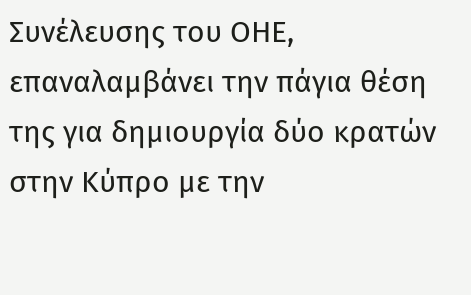Συνέλευσης του ΟΗΕ, επαναλαμβάνει την πάγια θέση της για δημιουργία δύο κρατών στην Κύπρο με την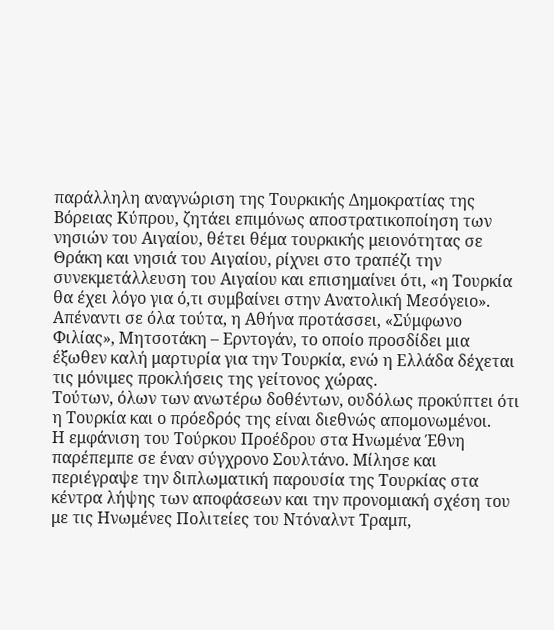παράλληλη αναγνώριση της Τουρκικής Δημοκρατίας της Βόρειας Κύπρου, ζητάει επιμόνως αποστρατικοποίηση των νησιών του Αιγαίου, θέτει θέμα τουρκικής μειονότητας σε Θράκη και νησιά του Αιγαίου, ρίχνει στο τραπέζι την συνεκμετάλλευση του Αιγαίου και επισημαίνει ότι, «η Τουρκία θα έχει λόγο για ό,τι συμβαίνει στην Ανατολική Μεσόγειο».
Απέναντι σε όλα τούτα, η Αθήνα προτάσσει, «Σύμφωνο Φιλίας», Μητσοτάκη – Ερντογάν, το οποίο προσδίδει μια έξωθεν καλή μαρτυρία για την Τουρκία, ενώ η Ελλάδα δέχεται τις μόνιμες προκλήσεις της γείτονος χώρας.
Τούτων, όλων των ανωτέρω δοθέντων, ουδόλως προκύπτει ότι η Τουρκία και ο πρόεδρός της είναι διεθνώς απομονωμένοι.
Η εμφάνιση του Τούρκου Προέδρου στα Ηνωμένα Έθνη παρέπεμπε σε έναν σύγχρονο Σουλτάνο. Μίλησε και περιέγραψε την διπλωματική παρουσία της Τουρκίας στα κέντρα λήψης των αποφάσεων και την προνομιακή σχέση του με τις Ηνωμένες Πολιτείες του Ντόναλντ Τραμπ,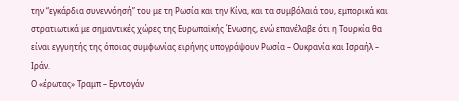την “εγκάρδια συνεννόησή” του με τη Ρωσία και την Κίνα, και τα συμβόλαιά του, εμπορικά και στρατιωτικά με σημαντικές χώρες της Ευρωπαϊκής Ένωσης, ενώ επανέλαβε ότι η Τουρκία θα είναι εγγυητής της όποιας συμφωνίας ειρήνης υπογράψουν Ρωσία – Ουκρανία και Ισραήλ – Ιράν.
Ο «έρωτας» Τραμπ – Ερντογάν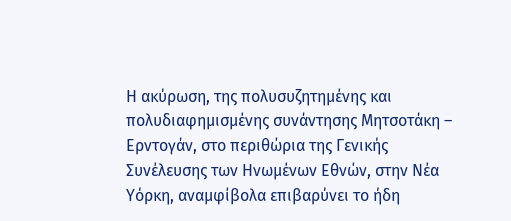Η ακύρωση, της πολυσυζητημένης και πολυδιαφημισμένης συνάντησης Μητσοτάκη – Ερντογάν, στο περιθώρια της Γενικής Συνέλευσης των Ηνωμένων Εθνών, στην Νέα Υόρκη, αναμφίβολα επιβαρύνει το ήδη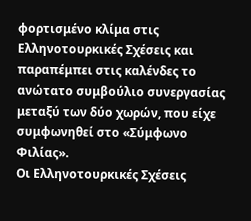φορτισμένο κλίμα στις Ελληνοτουρκικές Σχέσεις και παραπέμπει στις καλένδες το ανώτατο συμβούλιο συνεργασίας μεταξύ των δύο χωρών, που είχε συμφωνηθεί στο «Σύμφωνο Φιλίας».
Οι Ελληνοτουρκικές Σχέσεις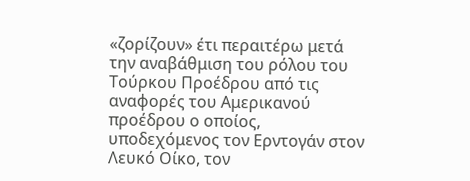«ζορίζουν» έτι περαιτέρω μετά την αναβάθμιση του ρόλου του Τούρκου Προέδρου από τις αναφορές του Αμερικανού προέδρου ο οποίος, υποδεχόμενος τον Ερντογάν στον Λευκό Οίκο, τον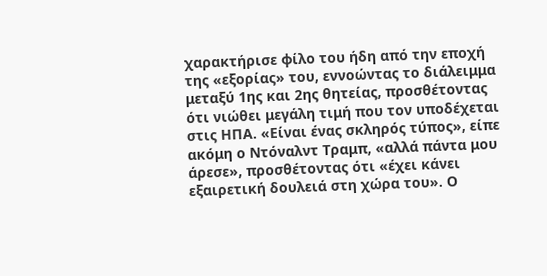χαρακτήρισε φίλο του ήδη από την εποχή της «εξορίας» του, εννοώντας το διάλειμμα μεταξύ 1ης και 2ης θητείας, προσθέτοντας ότι νιώθει μεγάλη τιμή που τον υποδέχεται στις ΗΠΑ. «Είναι ένας σκληρός τύπος», είπε ακόμη ο Ντόναλντ Τραμπ, «αλλά πάντα μου άρεσε», προσθέτοντας ότι «έχει κάνει εξαιρετική δουλειά στη χώρα του». Ο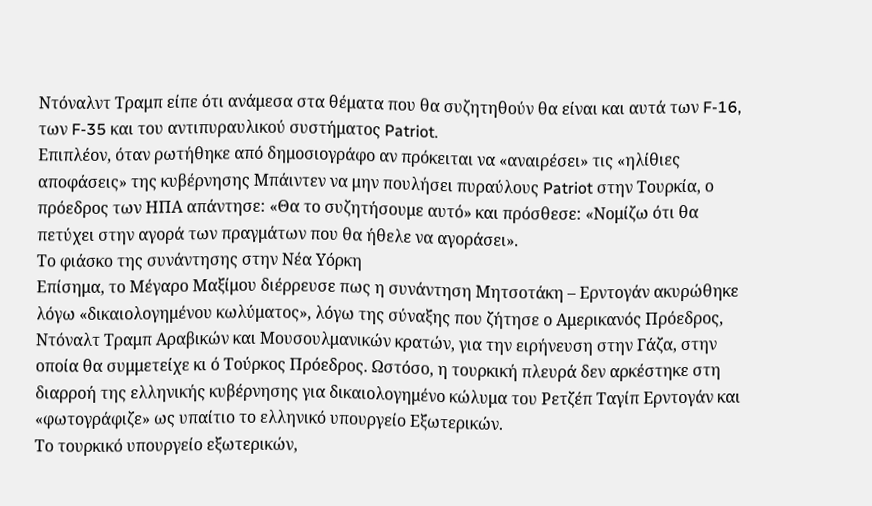Ντόναλντ Τραμπ είπε ότι ανάμεσα στα θέματα που θα συζητηθούν θα είναι και αυτά των F-16, των F-35 και του αντιπυραυλικού συστήματος Patriot.
Επιπλέον, όταν ρωτήθηκε από δημοσιογράφο αν πρόκειται να «αναιρέσει» τις «ηλίθιες αποφάσεις» της κυβέρνησης Μπάιντεν να μην πουλήσει πυραύλους Patriot στην Τουρκία, ο πρόεδρος των ΗΠΑ απάντησε: «Θα το συζητήσουμε αυτό» και πρόσθεσε: «Νομίζω ότι θα πετύχει στην αγορά των πραγμάτων που θα ήθελε να αγοράσει».
Το φιάσκο της συνάντησης στην Νέα Υόρκη
Επίσημα, το Μέγαρο Μαξίμου διέρρευσε πως η συνάντηση Μητσοτάκη – Ερντογάν ακυρώθηκε λόγω «δικαιολογημένου κωλύματος», λόγω της σύναξης που ζήτησε ο Αμερικανός Πρόεδρος, Ντόναλτ Τραμπ Αραβικών και Μουσουλμανικών κρατών, για την ειρήνευση στην Γάζα, στην οποία θα συμμετείχε κι ό Τούρκος Πρόεδρος. Ωστόσο, η τουρκική πλευρά δεν αρκέστηκε στη διαρροή της ελληνικής κυβέρνησης για δικαιολογημένο κώλυμα του Ρετζέπ Ταγίπ Ερντογάν και «φωτογράφιζε» ως υπαίτιο το ελληνικό υπουργείο Εξωτερικών.
Το τουρκικό υπουργείο εξωτερικών,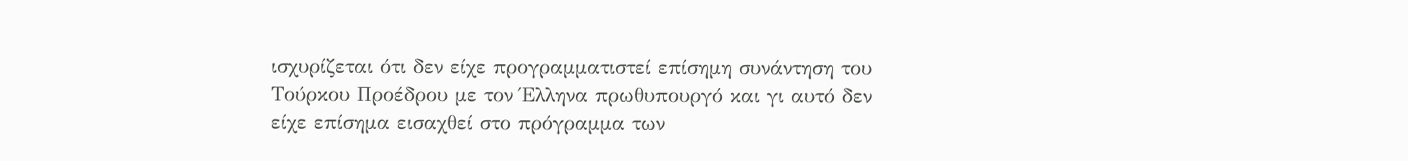ισχυρίζεται ότι δεν είχε προγραμματιστεί επίσημη συνάντηση του Τούρκου Προέδρου με τον Έλληνα πρωθυπουργό και γι αυτό δεν είχε επίσημα εισαχθεί στο πρόγραμμα των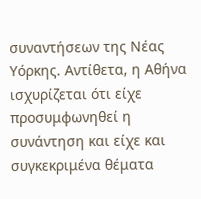συναντήσεων της Νέας Υόρκης. Αντίθετα, η Αθήνα ισχυρίζεται ότι είχε προσυμφωνηθεί η συνάντηση και είχε και συγκεκριμένα θέματα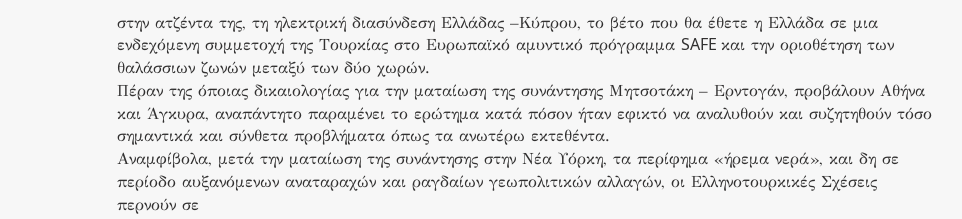στην ατζέντα της, τη ηλεκτρική διασύνδεση Ελλάδας –Κύπρου, το βέτο που θα έθετε η Ελλάδα σε μια ενδεχόμενη συμμετοχή της Τουρκίας στο Ευρωπαϊκό αμυντικό πρόγραμμα SAFE και την οριοθέτηση των θαλάσσιων ζωνών μεταξύ των δύο χωρών.
Πέραν της όποιας δικαιολογίας για την ματαίωση της συνάντησης Μητσοτάκη – Ερντογάν, προβάλουν Αθήνα και Άγκυρα, αναπάντητο παραμένει το ερώτημα κατά πόσον ήταν εφικτό να αναλυθούν και συζητηθούν τόσο σημαντικά και σύνθετα προβλήματα όπως τα ανωτέρω εκτεθέντα.
Αναμφίβολα, μετά την ματαίωση της συνάντησης στην Νέα Υόρκη, τα περίφημα «ήρεμα νερά», και δη σε περίοδο αυξανόμενων αναταραχών και ραγδαίων γεωπολιτικών αλλαγών, οι Ελληνοτουρκικές Σχέσεις περνούν σε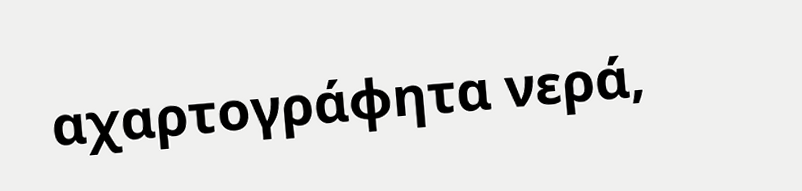αχαρτογράφητα νερά,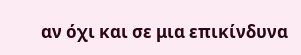αν όχι και σε μια επικίνδυνα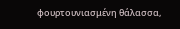φουρτουνιασμένη θάλασσα,